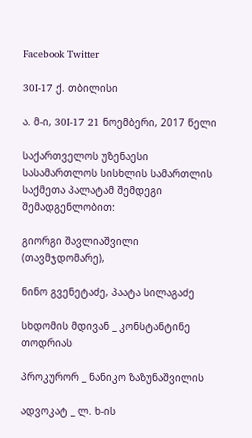Facebook Twitter

30I-17 ქ. თბილისი

ა. მ-ი, 30I-17 21 ნოემბერი, 2017 წელი

საქართველოს უზენაესი სასამართლოს სისხლის სამართლის საქმეთა პალატამ შემდეგი შემადგენლობით:

გიორგი შავლიაშვილი (თავმჯდომარე),

ნინო გვენეტაძე, პაატა სილაგაძე

სხდომის მდივან _ კონსტანტინე თოდრიას

პროკურორ _ ნანიკო ზაზუნაშვილის

ადვოკატ _ ლ. ხ-ის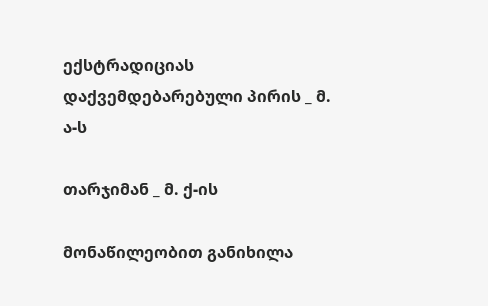ექსტრადიციას დაქვემდებარებული პირის _ მ. ა-ს

თარჯიმან _ მ. ქ-ის

მონაწილეობით განიხილა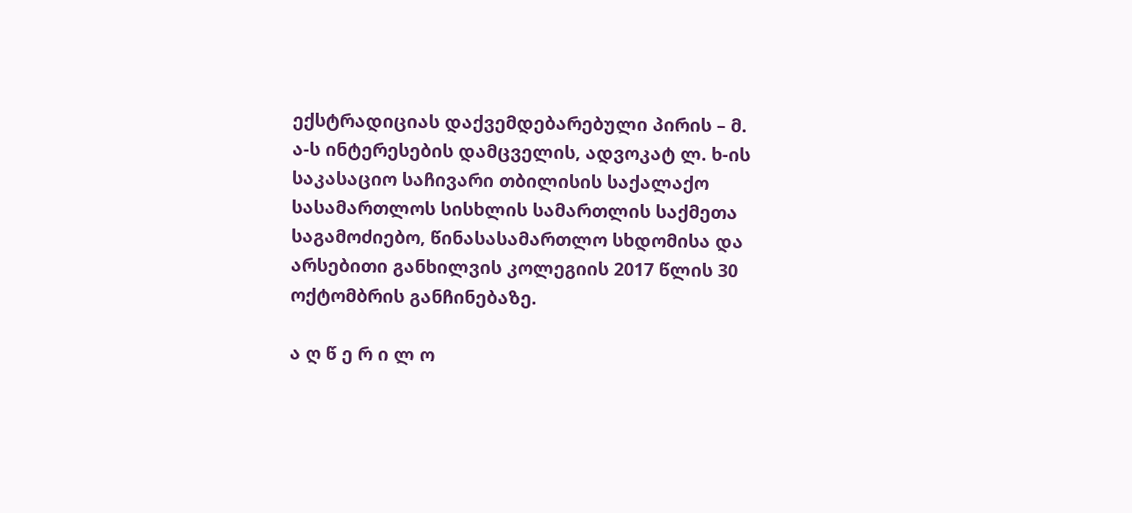ექსტრადიციას დაქვემდებარებული პირის – მ. ა-ს ინტერესების დამცველის, ადვოკატ ლ. ხ-ის საკასაციო საჩივარი თბილისის საქალაქო სასამართლოს სისხლის სამართლის საქმეთა საგამოძიებო, წინასასამართლო სხდომისა და არსებითი განხილვის კოლეგიის 2017 წლის 30 ოქტომბრის განჩინებაზე.

ა ღ წ ე რ ი ლ ო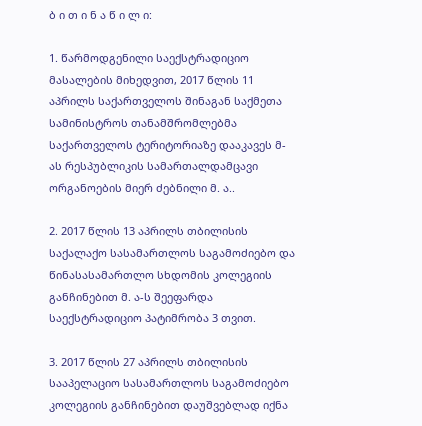ბ ი თ ი ნ ა წ ი ლ ი:

1. წარმოდგენილი საექსტრადიციო მასალების მიხედვით, 2017 წლის 11 აპრილს საქართველოს შინაგან საქმეთა სამინისტროს თანამშრომლებმა საქართველოს ტერიტორიაზე დააკავეს მ-ას რესპუბლიკის სამართალდამცავი ორგანოების მიერ ძებნილი მ. ა..

2. 2017 წლის 13 აპრილს თბილისის საქალაქო სასამართლოს საგამოძიებო და წინასასამართლო სხდომის კოლეგიის განჩინებით მ. ა-ს შეეფარდა საექსტრადიციო პატიმრობა 3 თვით.

3. 2017 წლის 27 აპრილს თბილისის სააპელაციო სასამართლოს საგამოძიებო კოლეგიის განჩინებით დაუშვებლად იქნა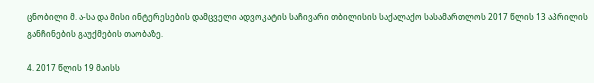ცნობილი მ. ა-სა და მისი ინტერესების დამცველი ადვოკატის საჩივარი თბილისის საქალაქო სასამართლოს 2017 წლის 13 აპრილის განჩინების გაუქმების თაობაზე.

4. 2017 წლის 19 მაისს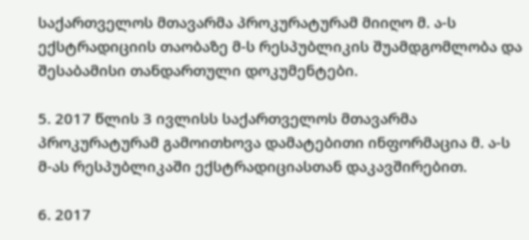საქართველოს მთავარმა პროკურატურამ მიიღო მ. ა-ს ექსტრადიციის თაობაზე მ-ს რესპუბლიკის შუამდგომლობა და შესაბამისი თანდართული დოკუმენტები.

5. 2017 წლის 3 ივლისს საქართველოს მთავარმა პროკურატურამ გამოითხოვა დამატებითი ინფორმაცია მ. ა-ს მ-ას რესპუბლიკაში ექსტრადიციასთან დაკავშირებით.

6. 2017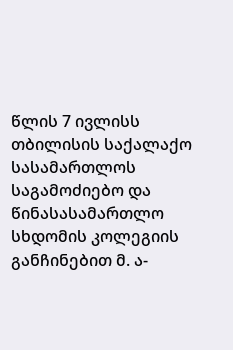წლის 7 ივლისს თბილისის საქალაქო სასამართლოს საგამოძიებო და წინასასამართლო სხდომის კოლეგიის განჩინებით მ. ა-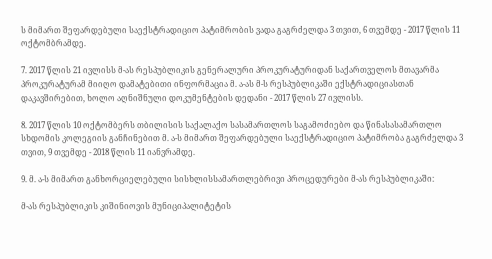ს მიმართ შეფარდებული საექსტრადიციო პატიმრობის ვადა გაგრძელდა 3 თვით, 6 თვემდე - 2017 წლის 11 ოქტომბრამდე.

7. 2017 წლის 21 ივლისს მ-ას რესპუბლიკის გენერალური პროკურატურიდან საქართველოს მთავარმა პროკურატურამ მიიღო დამატებითი ინფორმაცია მ. ა-ას მ-ს რესპუბლიკაში ექსტრადიციასთან დაკავშირებით, ხოლო აღნიშნული დოკუმენტების დედანი - 2017 წლის 27 ივლისს.

8. 2017 წლის 10 ოქტომბერს თბილისის საქალაქო სასამართლოს საგამოძიებო და წინასასამართლო სხდომის კოლეგიის განჩინებით მ. ა-ს მიმართ შეფარდებული საექსტრადიციო პატიმრობა გაგრძელდა 3 თვით, 9 თვემდე - 2018 წლის 11 იანვრამდე.

9. მ. ა-ს მიმართ განხორციელებული სისხლისსამართლებრივი პროცედურები მ-ას რესპუბლიკაში:

მ-ას რესპუბლიკის კიშინიოვის მუნიციპალიტეტის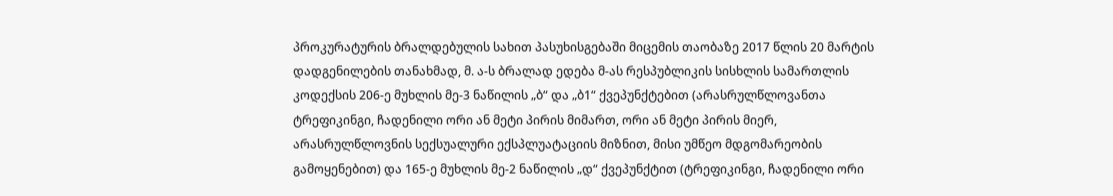პროკურატურის ბრალდებულის სახით პასუხისგებაში მიცემის თაობაზე 2017 წლის 20 მარტის დადგენილების თანახმად, მ. ა-ს ბრალად ედება მ-ას რესპუბლიკის სისხლის სამართლის კოდექსის 206-ე მუხლის მე-3 ნაწილის „ბ“ და „ბ1“ ქვეპუნქტებით (არასრულწლოვანთა ტრეფიკინგი, ჩადენილი ორი ან მეტი პირის მიმართ, ორი ან მეტი პირის მიერ, არასრულწლოვნის სექსუალური ექსპლუატაციის მიზნით, მისი უმწეო მდგომარეობის გამოყენებით) და 165-ე მუხლის მე-2 ნაწილის „დ“ ქვეპუნქტით (ტრეფიკინგი, ჩადენილი ორი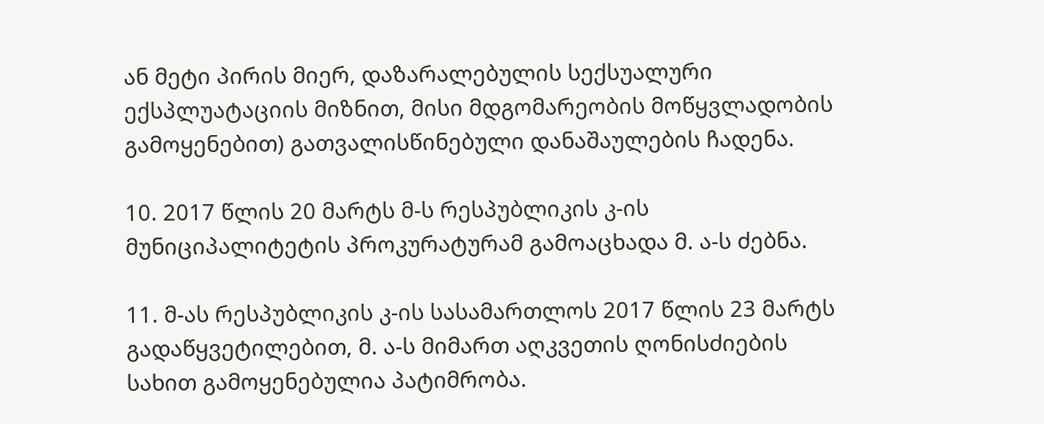ან მეტი პირის მიერ, დაზარალებულის სექსუალური ექსპლუატაციის მიზნით, მისი მდგომარეობის მოწყვლადობის გამოყენებით) გათვალისწინებული დანაშაულების ჩადენა.

10. 2017 წლის 20 მარტს მ-ს რესპუბლიკის კ-ის მუნიციპალიტეტის პროკურატურამ გამოაცხადა მ. ა-ს ძებნა.

11. მ-ას რესპუბლიკის კ-ის სასამართლოს 2017 წლის 23 მარტს გადაწყვეტილებით, მ. ა-ს მიმართ აღკვეთის ღონისძიების სახით გამოყენებულია პატიმრობა.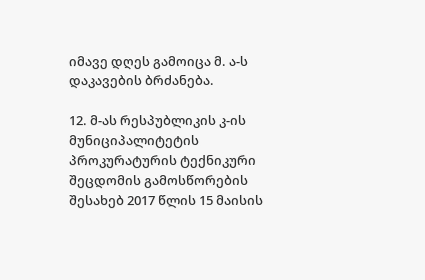იმავე დღეს გამოიცა მ. ა-ს დაკავების ბრძანება.

12. მ-ას რესპუბლიკის კ-ის მუნიციპალიტეტის პროკურატურის ტექნიკური შეცდომის გამოსწორების შესახებ 2017 წლის 15 მაისის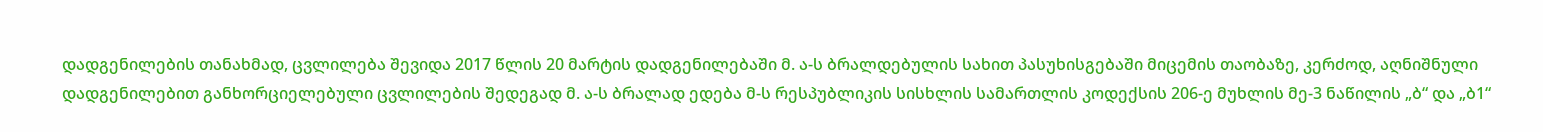დადგენილების თანახმად, ცვლილება შევიდა 2017 წლის 20 მარტის დადგენილებაში მ. ა-ს ბრალდებულის სახით პასუხისგებაში მიცემის თაობაზე, კერძოდ, აღნიშნული დადგენილებით განხორციელებული ცვლილების შედეგად მ. ა-ს ბრალად ედება მ-ს რესპუბლიკის სისხლის სამართლის კოდექსის 206-ე მუხლის მე-3 ნაწილის „ბ“ და „ბ1“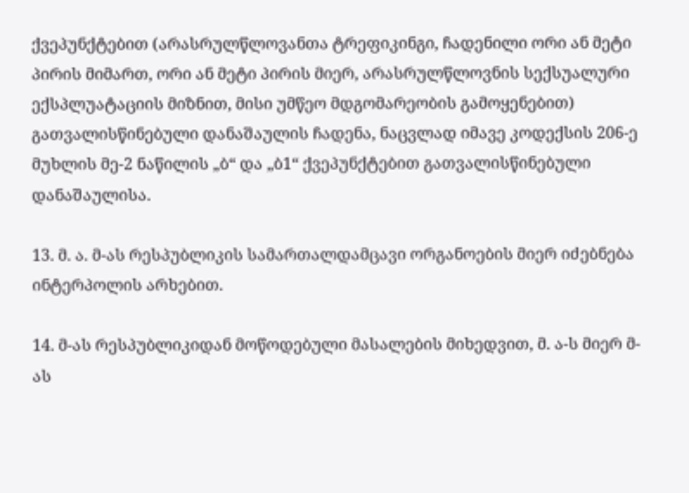ქვეპუნქტებით (არასრულწლოვანთა ტრეფიკინგი, ჩადენილი ორი ან მეტი პირის მიმართ, ორი ან მეტი პირის მიერ, არასრულწლოვნის სექსუალური ექსპლუატაციის მიზნით, მისი უმწეო მდგომარეობის გამოყენებით) გათვალისწინებული დანაშაულის ჩადენა, ნაცვლად იმავე კოდექსის 206-ე მუხლის მე-2 ნაწილის „ბ“ და „ბ1“ ქვეპუნქტებით გათვალისწინებული დანაშაულისა.

13. მ. ა. მ-ას რესპუბლიკის სამართალდამცავი ორგანოების მიერ იძებნება ინტერპოლის არხებით.

14. მ-ას რესპუბლიკიდან მოწოდებული მასალების მიხედვით, მ. ა-ს მიერ მ-ას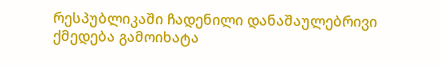რესპუბლიკაში ჩადენილი დანაშაულებრივი ქმედება გამოიხატა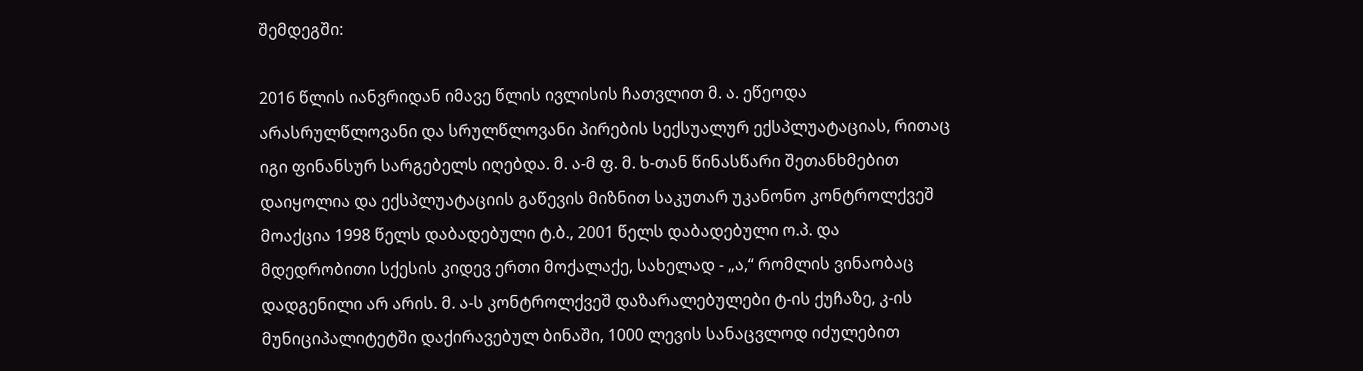შემდეგში:

2016 წლის იანვრიდან იმავე წლის ივლისის ჩათვლით მ. ა. ეწეოდა არასრულწლოვანი და სრულწლოვანი პირების სექსუალურ ექსპლუატაციას, რითაც იგი ფინანსურ სარგებელს იღებდა. მ. ა-მ ფ. მ. ხ-თან წინასწარი შეთანხმებით დაიყოლია და ექსპლუატაციის გაწევის მიზნით საკუთარ უკანონო კონტროლქვეშ მოაქცია 1998 წელს დაბადებული ტ.ბ., 2001 წელს დაბადებული ო.პ. და მდედრობითი სქესის კიდევ ერთი მოქალაქე, სახელად - „ა,“ რომლის ვინაობაც დადგენილი არ არის. მ. ა-ს კონტროლქვეშ დაზარალებულები ტ-ის ქუჩაზე, კ-ის მუნიციპალიტეტში დაქირავებულ ბინაში, 1000 ლევის სანაცვლოდ იძულებით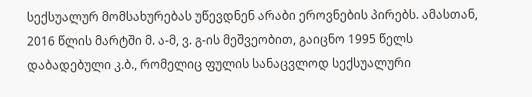სექსუალურ მომსახურებას უწევდნენ არაბი ეროვნების პირებს. ამასთან, 2016 წლის მარტში მ. ა-მ, ვ. გ-ის მეშვეობით, გაიცნო 1995 წელს დაბადებული კ.ბ., რომელიც ფულის სანაცვლოდ სექსუალური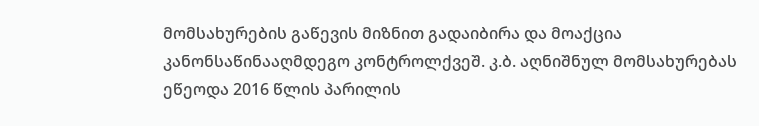მომსახურების გაწევის მიზნით გადაიბირა და მოაქცია კანონსაწინააღმდეგო კონტროლქვეშ. კ.ბ. აღნიშნულ მომსახურებას ეწეოდა 2016 წლის პარილის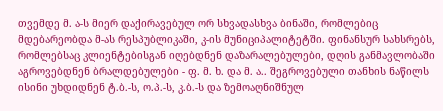თვემდე მ. ა-ს მიერ დაქირავებულ ორ სხვადასხვა ბინაში, რომლებიც მდებარეობდა მ-ას რესპუბლიკაში, კ-ის მუნიციპალიტეტში. ფინანსურ სახსრებს, რომლებსაც კლიენტებისგან იღებდნენ დაზარალებულები, დღის განმავლობაში აგროვებდნენ ბრალდებულები - ფ. მ. ხ. და მ. ა.. შეგროვებული თანხის ნაწილს ისინი უხდიდნენ ტ.ბ.-ს, ო.პ.-ს, კ.ბ.-ს და ზემოაღნიშნულ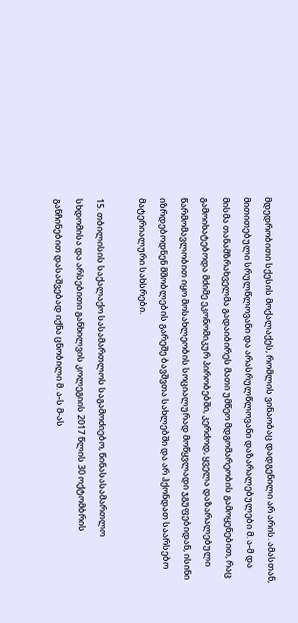მდედრობითი სქესის მოქალაქეს, რომლის ვინაობაც დადგენილი არ არის. ამასთან, მითითებული სრულწლოვანი და არასრულწლოვანი დაზარალებულები მ. ა-მ და მისმა თანამზრახველმა გადაიბირეს მათი უმწეო მდგომარეობის გამოყენებით, რაც გამოიხატებოდა მძიმე ეკონომიკურ პირობებში, კერძოდ, ყველა დაზარალებული წარმომავლობით იყო მოსახლეობის სოციალურად მოწყვლადი ჯგუფებიდან, ისინი იზრდებოდნენ მშობლების გარეშე ბავშვთა სახლებში და არ ჰქონდათ საარსებო მატერიალური სახსრები.

15. თბილისის საქალაქო სასამართლოს საგამოძიებო, წინასასამართლო სხდომისა და არსებითი განხილვის კოლეგიის 2017 წლის 30 ოქტომბრის განჩინებით დასაშვებად იქნა ცნობილი მ. ა-ს მ-ას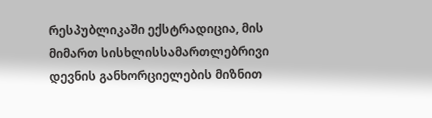რესპუბლიკაში ექსტრადიცია, მის მიმართ სისხლისსამართლებრივი დევნის განხორციელების მიზნით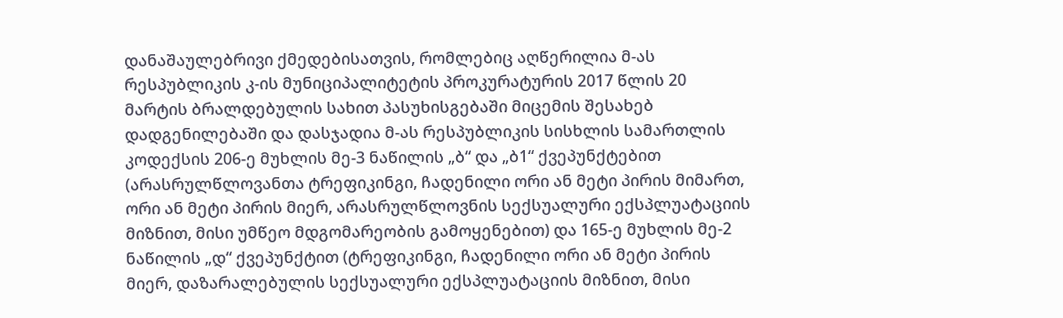დანაშაულებრივი ქმედებისათვის, რომლებიც აღწერილია მ-ას რესპუბლიკის კ-ის მუნიციპალიტეტის პროკურატურის 2017 წლის 20 მარტის ბრალდებულის სახით პასუხისგებაში მიცემის შესახებ დადგენილებაში და დასჯადია მ-ას რესპუბლიკის სისხლის სამართლის კოდექსის 206-ე მუხლის მე-3 ნაწილის „ბ“ და „ბ1“ ქვეპუნქტებით (არასრულწლოვანთა ტრეფიკინგი, ჩადენილი ორი ან მეტი პირის მიმართ, ორი ან მეტი პირის მიერ, არასრულწლოვნის სექსუალური ექსპლუატაციის მიზნით, მისი უმწეო მდგომარეობის გამოყენებით) და 165-ე მუხლის მე-2 ნაწილის „დ“ ქვეპუნქტით (ტრეფიკინგი, ჩადენილი ორი ან მეტი პირის მიერ, დაზარალებულის სექსუალური ექსპლუატაციის მიზნით, მისი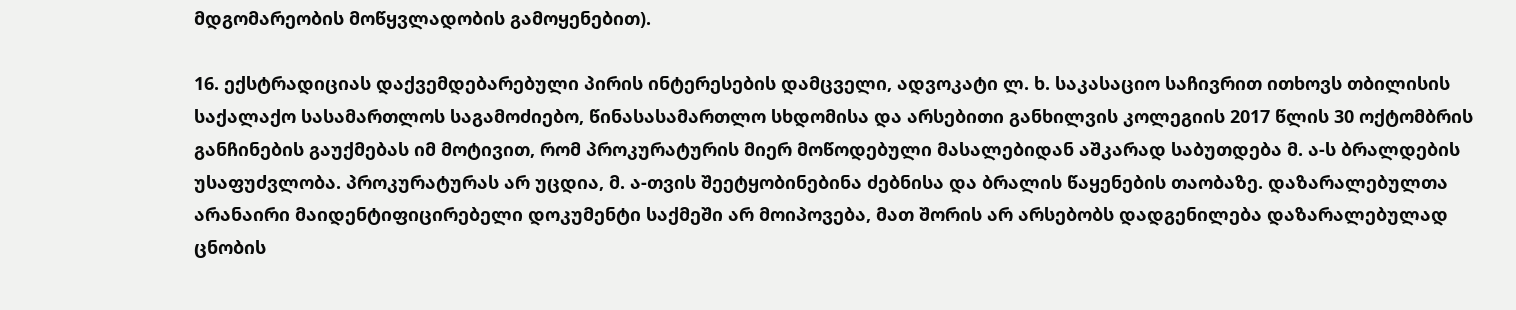მდგომარეობის მოწყვლადობის გამოყენებით).

16. ექსტრადიციას დაქვემდებარებული პირის ინტერესების დამცველი, ადვოკატი ლ. ხ. საკასაციო საჩივრით ითხოვს თბილისის საქალაქო სასამართლოს საგამოძიებო, წინასასამართლო სხდომისა და არსებითი განხილვის კოლეგიის 2017 წლის 30 ოქტომბრის განჩინების გაუქმებას იმ მოტივით, რომ პროკურატურის მიერ მოწოდებული მასალებიდან აშკარად საბუთდება მ. ა-ს ბრალდების უსაფუძვლობა. პროკურატურას არ უცდია, მ. ა-თვის შეეტყობინებინა ძებნისა და ბრალის წაყენების თაობაზე. დაზარალებულთა არანაირი მაიდენტიფიცირებელი დოკუმენტი საქმეში არ მოიპოვება, მათ შორის არ არსებობს დადგენილება დაზარალებულად ცნობის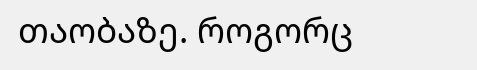თაობაზე. როგორც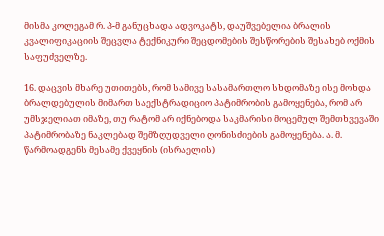მისმა კოლეგამ რ. პ-მ განუცხადა ადვოკატს, დაუშვებელია ბრალის კვალიფიკაციის შეცვლა ტექნიკური შეცდომების შესწორების შესახებ ოქმის საფუძველზე.

16. დაცვის მხარე უთითებს, რომ სამივე სასამართლო სხდომაზე ისე მოხდა ბრალდებულის მიმართ საექსტრადიციო პატიმრობის გამოყენება, რომ არ უმსჯელიათ იმაზე, თუ რატომ არ იქნებოდა საკმარისი მოცემულ შემთხვევაში პატიმრობაზე ნაკლებად შემზღუდველი ღონისძიების გამოყენება. ა. მ. წარმოადგენს მესამე ქვეყნის (ისრაელის)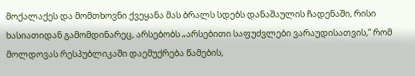მოქალაქეს და მომთხოვნი ქვეყანა მას ბრალს სდებს დანაშაულის ჩადენაში, რისი ხასიათიდან გამომდინარეც, არსებობს „არსებითი საფუძვლები ვარაუდისათვის,“ რომ მოლდოვას რესპუბლიკაში დაემუქრება წამების,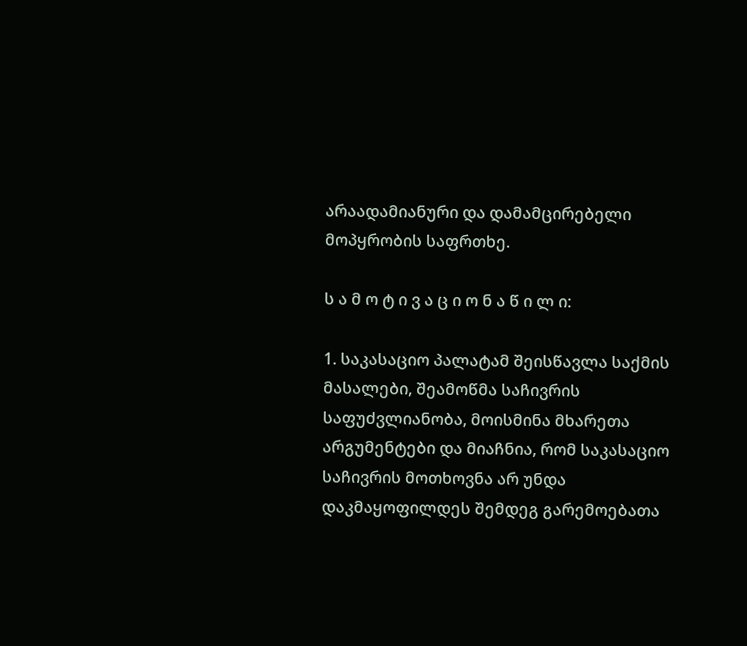არაადამიანური და დამამცირებელი მოპყრობის საფრთხე.

ს ა მ ო ტ ი ვ ა ც ი ო ნ ა წ ი ლ ი:

1. საკასაციო პალატამ შეისწავლა საქმის მასალები, შეამოწმა საჩივრის საფუძვლიანობა, მოისმინა მხარეთა არგუმენტები და მიაჩნია, რომ საკასაციო საჩივრის მოთხოვნა არ უნდა დაკმაყოფილდეს შემდეგ გარემოებათა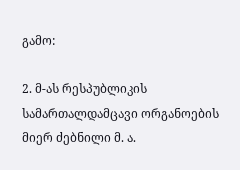გამო:

2. მ-ას რესპუბლიკის სამართალდამცავი ორგანოების მიერ ძებნილი მ. ა.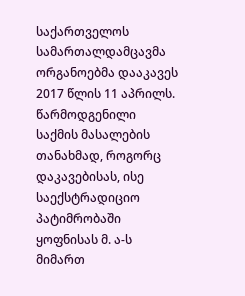საქართველოს სამართალდამცავმა ორგანოებმა დააკავეს 2017 წლის 11 აპრილს. წარმოდგენილი საქმის მასალების თანახმად, როგორც დაკავებისას, ისე საექსტრადიციო პატიმრობაში ყოფნისას მ. ა-ს მიმართ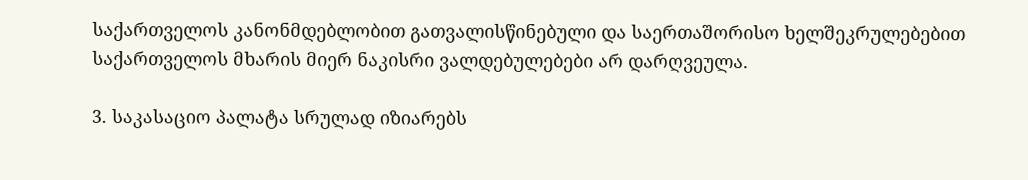საქართველოს კანონმდებლობით გათვალისწინებული და საერთაშორისო ხელშეკრულებებით საქართველოს მხარის მიერ ნაკისრი ვალდებულებები არ დარღვეულა.

3. საკასაციო პალატა სრულად იზიარებს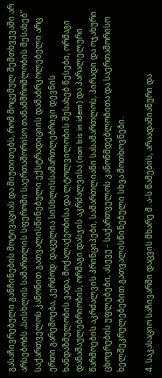გასაჩივრებული განჩინების მოტივაციას და მიუთითებს, რომ მოცემულ შემთხვევაში არ არსებობს „სისხლის სამართლის სფეროში საერთაშორისო თანამშრომლობის შესახებ“ საქართველოს კანონით გათვალისწინებული ექსტრადიციის დამაბრკოლებელი არც ერთი გარემოება, კერძოდ: დაცულია სისხლისსამართლებრივი დევნის ხანდაზმულობის ვადა, მოქალაქეობისა და ლტოლვილობის შესახებ წესები, ორმაგი დანაშაულებრიობის, ორმაგი დასჯის აკრძალვისა (non bis in idem) და პარალელური წარმოების აკრძალვის პრინციპები, სამართლიანი სასამართლოს, პირადი და ოჯახური ცხოვრების უფლებები, ასევე - საქართველოს კანონმდებლობითა და საერთაშორისო ხელშეკრულებებით გათვალისწინებული სხვა მოთხოვნები.

4. საკასაციო საჩივარში დაცვის მხარე მ. ა-ს წამების, არაადამიანური და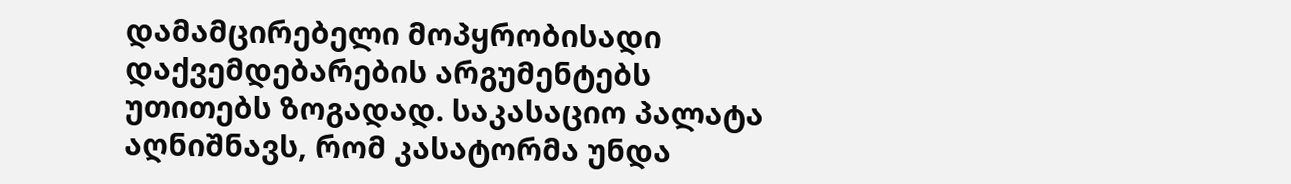დამამცირებელი მოპყრობისადი დაქვემდებარების არგუმენტებს უთითებს ზოგადად. საკასაციო პალატა აღნიშნავს, რომ კასატორმა უნდა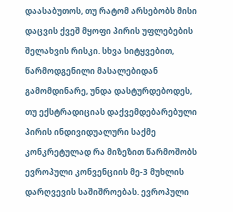დაასაბუთოს, თუ რატომ არსებობს მისი დაცვის ქვეშ მყოფი პირის უფლებების შელახვის რისკი. სხვა სიტყვებით, წარმოდგენილი მასალებიდან გამომდინარე, უნდა დასტურდებოდეს, თუ ექსტრადიციას დაქვემდებარებული პირის ინდივიდუალური საქმე კონკრეტულად რა მიზეზით წარმოშობს ევროპული კონვენციის მე-3 მუხლის დარღვევის საშიშროებას. ევროპული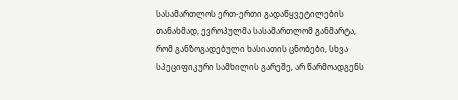სასამართლოს ერთ-ერთი გადაწყვეტილების თანახმად, ევროპულმა სასამართლომ განმარტა, რომ განზოგადებული ხასიათის ცნობები, სხვა სპეციფიკური სამხილის გარეშე, არ წარმოადგენს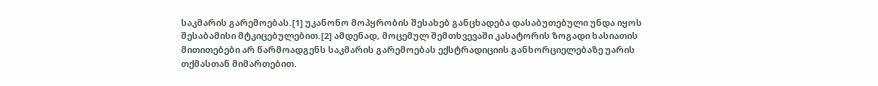საკმარის გარემოებას.[1] უკანონო მოპყრობის შესახებ განცხადება დასაბუთებული უნდა იყოს შესაბამისი მტკიცებულებით.[2] ამდენად, მოცემულ შემთხვევაში კასატორის ზოგადი ხასიათის მითითებები არ წარმოადგენს საკმარის გარემოებას ექსტრადიციის განხორციელებაზე უარის თქმასთან მიმართებით.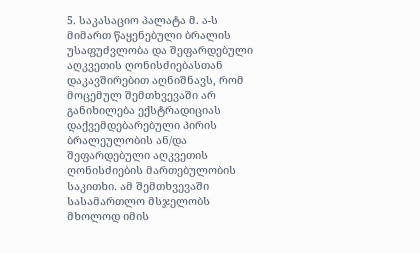5. საკასაციო პალატა მ. ა-ს მიმართ წაყენებული ბრალის უსაფუძვლობა და შეფარდებული აღკვეთის ღონისძიებასთან დაკავშირებით აღნიშნავს, რომ მოცემულ შემთხვევაში არ განიხილება ექსტრადიციას დაქვემდებარებული პირის ბრალეულობის ან/და შეფარდებული აღკვეთის ღონისძიების მართებულობის საკითხი. ამ შემთხვევაში სასამართლო მსჯელობს მხოლოდ იმის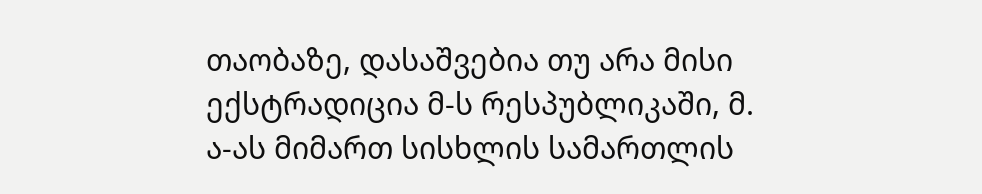თაობაზე, დასაშვებია თუ არა მისი ექსტრადიცია მ-ს რესპუბლიკაში, მ. ა-ას მიმართ სისხლის სამართლის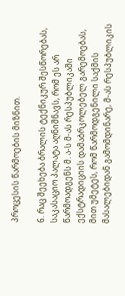პროცესის წარმოების მიზნით.

6. რაც შეეხება ბრალის ტექნიკურ შესწორებას, საკასაციო პალატა აღნიშნავს, რომ ეს არ წარმოადგენს მ. ა-ს მ-ას რესპუბლიკაში ექსტრადიციის დამაბრკოლებელ გარემოებას, მით უმეტეს, რომ წარმოდგენილი საქმის მასალებიდან გამომდინარე, მ-ას რესპუბლიკის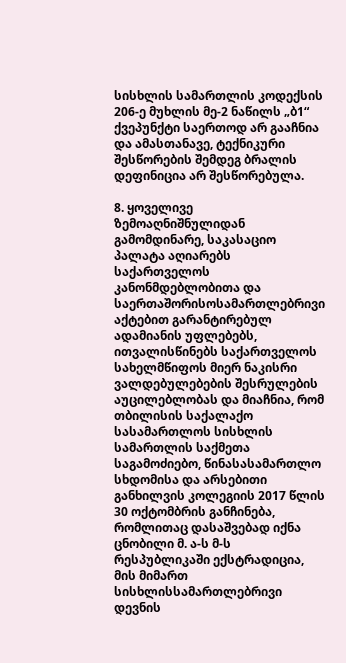სისხლის სამართლის კოდექსის 206-ე მუხლის მე-2 ნაწილს „ბ1“ ქვეპუნქტი საერთოდ არ გააჩნია და ამასთანავე, ტექნიკური შესწორების შემდეგ ბრალის დეფინიცია არ შესწორებულა.

8. ყოველივე ზემოაღნიშნულიდან გამომდინარე, საკასაციო პალატა აღიარებს საქართველოს კანონმდებლობითა და საერთაშორისოსამართლებრივი აქტებით გარანტირებულ ადამიანის უფლებებს, ითვალისწინებს საქართველოს სახელმწიფოს მიერ ნაკისრი ვალდებულებების შესრულების აუცილებლობას და მიაჩნია, რომ თბილისის საქალაქო სასამართლოს სისხლის სამართლის საქმეთა საგამოძიებო, წინასასამართლო სხდომისა და არსებითი განხილვის კოლეგიის 2017 წლის 30 ოქტომბრის განჩინება, რომლითაც დასაშვებად იქნა ცნობილი მ. ა-ს მ-ს რესპუბლიკაში ექსტრადიცია, მის მიმართ სისხლისსამართლებრივი დევნის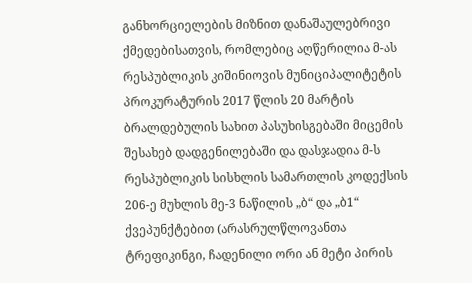განხორციელების მიზნით დანაშაულებრივი ქმედებისათვის, რომლებიც აღწერილია მ-ას რესპუბლიკის კიშინიოვის მუნიციპალიტეტის პროკურატურის 2017 წლის 20 მარტის ბრალდებულის სახით პასუხისგებაში მიცემის შესახებ დადგენილებაში და დასჯადია მ-ს რესპუბლიკის სისხლის სამართლის კოდექსის 206-ე მუხლის მე-3 ნაწილის „ბ“ და „ბ1“ ქვეპუნქტებით (არასრულწლოვანთა ტრეფიკინგი, ჩადენილი ორი ან მეტი პირის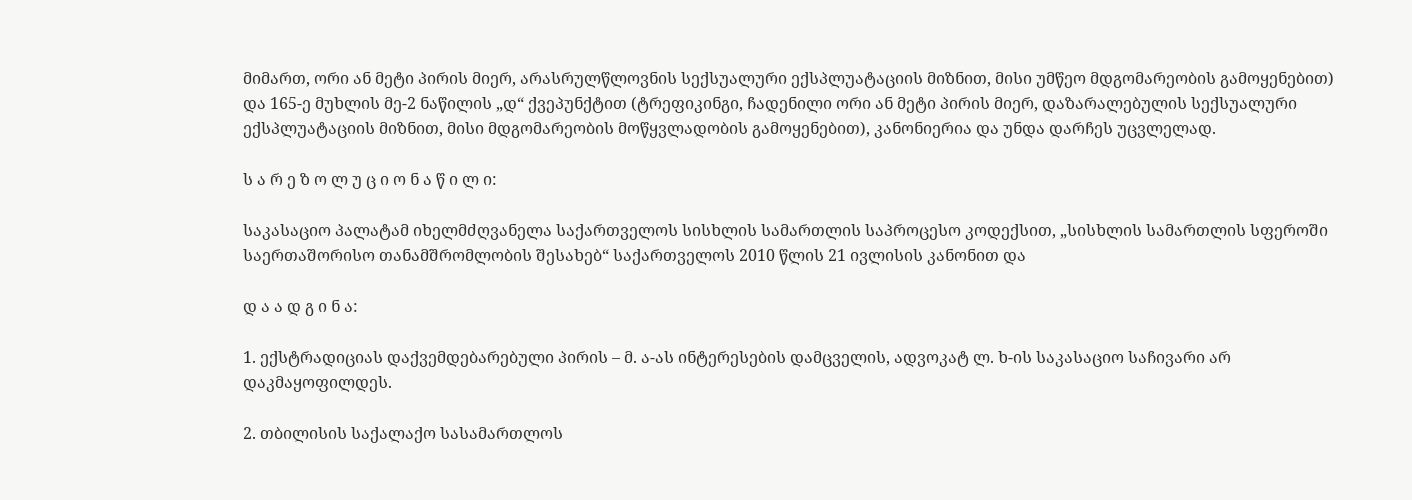მიმართ, ორი ან მეტი პირის მიერ, არასრულწლოვნის სექსუალური ექსპლუატაციის მიზნით, მისი უმწეო მდგომარეობის გამოყენებით) და 165-ე მუხლის მე-2 ნაწილის „დ“ ქვეპუნქტით (ტრეფიკინგი, ჩადენილი ორი ან მეტი პირის მიერ, დაზარალებულის სექსუალური ექსპლუატაციის მიზნით, მისი მდგომარეობის მოწყვლადობის გამოყენებით), კანონიერია და უნდა დარჩეს უცვლელად.

ს ა რ ე ზ ო ლ უ ც ი ო ნ ა წ ი ლ ი:

საკასაციო პალატამ იხელმძღვანელა საქართველოს სისხლის სამართლის საპროცესო კოდექსით, „სისხლის სამართლის სფეროში საერთაშორისო თანამშრომლობის შესახებ“ საქართველოს 2010 წლის 21 ივლისის კანონით და

დ ა ა დ გ ი ნ ა:

1. ექსტრადიციას დაქვემდებარებული პირის – მ. ა-ას ინტერესების დამცველის, ადვოკატ ლ. ხ-ის საკასაციო საჩივარი არ დაკმაყოფილდეს.

2. თბილისის საქალაქო სასამართლოს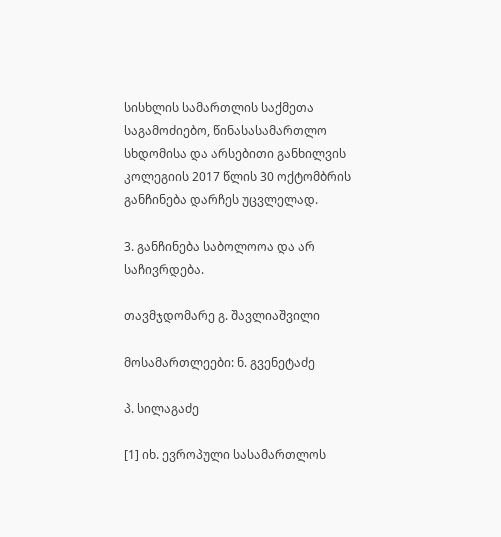სისხლის სამართლის საქმეთა საგამოძიებო, წინასასამართლო სხდომისა და არსებითი განხილვის კოლეგიის 2017 წლის 30 ოქტომბრის განჩინება დარჩეს უცვლელად.

3. განჩინება საბოლოოა და არ საჩივრდება.

თავმჯდომარე გ. შავლიაშვილი

მოსამართლეები: ნ. გვენეტაძე

პ. სილაგაძე

[1] იხ. ევროპული სასამართლოს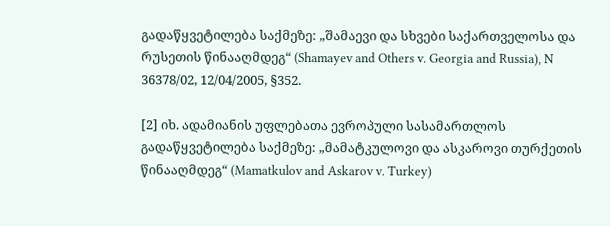გადაწყვეტილება საქმეზე: „შამაევი და სხვები საქართველოსა და რუსეთის წინააღმდეგ“ (Shamayev and Others v. Georgia and Russia), N 36378/02, 12/04/2005, §352.

[2] იხ. ადამიანის უფლებათა ევროპული სასამართლოს გადაწყვეტილება საქმეზე: „მამატკულოვი და ასკაროვი თურქეთის წინააღმდეგ“ (Mamatkulov and Askarov v. Turkey)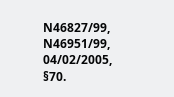N46827/99, N46951/99, 04/02/2005, §70.